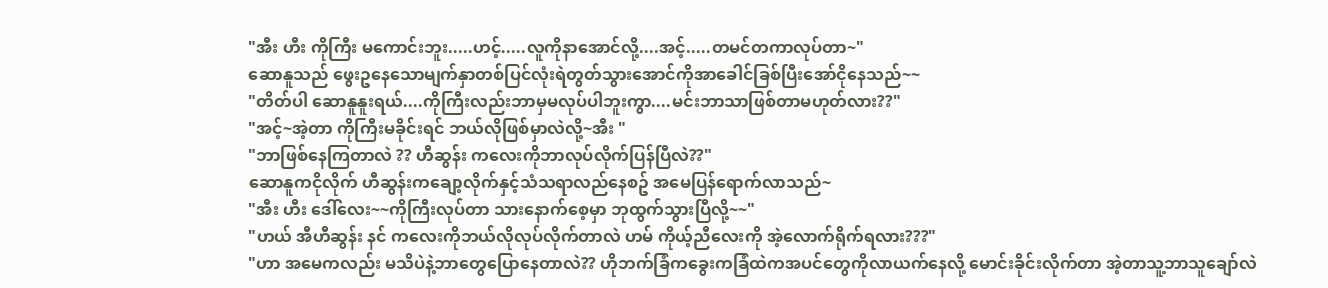"အီး ဟီး ကိုကြီး မကောင်းဘူး.....ဟင့်.....လူကိုနာအောင်လို့....အင့်.....တမင်တကာလုပ်တာ~"
ဆောနူသည် ဖွေးဥနေသောမျက်နှာတစ်ပြင်လုံးရဲတွတ်သွားအောင်ကိုအာခေါင်ခြစ်ပြီးအော်ငိုနေသည်~~
"တိတ်ပါ ဆောနူနူးရယ်....ကိုကြီးလည်းဘာမှမလုပ်ပါဘူးကွာ....မင်းဘာသာဖြစ်တာမဟုတ်လား??"
"အင့်~အဲ့တာ ကိုကြီးမခိုင်းရင် ဘယ်လိုဖြစ်မှာလဲလို့~အီး "
"ဘာဖြစ်နေကြတာလဲ ?? ဟီဆွန်း ကလေးကိုဘာလုပ်လိုက်ပြန်ပြီလဲ??"
ဆောနူကငိုလိုက် ဟီဆွန်းကချော့လိုက်နှင့်သံသရာလည်နေစဥ် အမေပြန်ရောက်လာသည်~
"အီး ဟီး ဒေါ်လေး~~ကိုကြီးလုပ်တာ သားနောက်စေ့မှာ ဘုထွက်သွားပြီလို့~~"
"ဟယ် အီဟီဆွန်း နင် ကလေးကိုဘယ်လိုလုပ်လိုက်တာလဲ ဟမ် ကိုယ့်ညီလေးကို အဲ့လောက်ရိုက်ရလား???"
"ဟာ အမေကလည်း မသိပဲနဲ့ဘာတွေပြောနေတာလဲ?? ဟိုဘက်ခြံကခွေးကခြံထဲကအပင်တွေကိုလာယက်နေလို့ မောင်းခိုင်းလိုက်တာ အဲ့တာသူ့ဘာသူချော်လဲ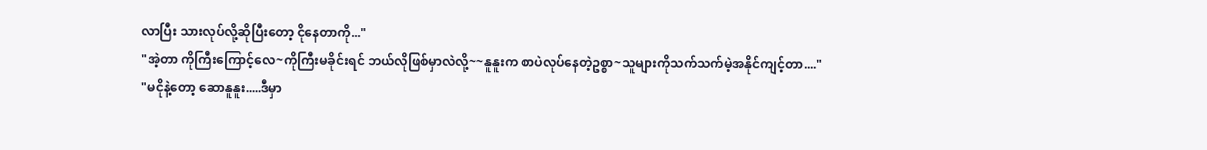လာပြီး သားလုပ်လို့ဆိုပြီးတော့ ငိုနေတာကို..."
"အဲ့တာ ကိုကြီးကြောင့်လေ~ကိုကြီးမခိုင်းရင် ဘယ်လိုဖြစ်မှာလဲလို့~~နူနူးက စာပဲလုပ်နေတဲ့ဥစ္စာ~သူများကိုသက်သက်မဲ့အနိုင်ကျင့်တာ...."
"မငိုနဲ့တော့ ဆောနူနူး.....ဒီမှာ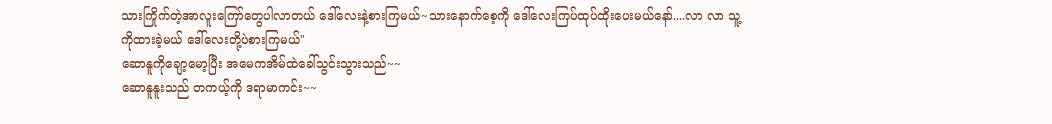သားကြိုက်တဲ့အာလူးကြော်တွေပါလာတယ် ဒေါ်လေးနဲ့စားကြမယ်~သားနောက်စေ့ကို ဒေါ်လေးကြပ်ထုပ်ထိုးပေးမယ်နော်....လာ လာ သူ့ကိုထားခဲ့မယ် ဒေါ်လေးတို့ပဲစားကြမယ်"
ဆောနူကိုချော့မော့ပြီး အမေကအိမ်ထဲခေါ်သွင်းသွားသည်~~
ဆောနူနူးသည် တကယ့်ကို ဒရာမာကင်း~~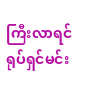ကြီးလာရင် ရုပ်ရှင်မင်း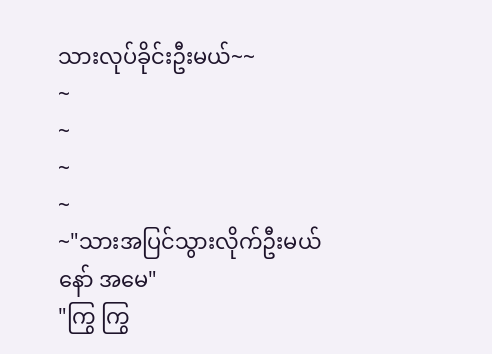သားလုပ်ခိုင်းဦးမယ်~~
~
~
~
~
~"သားအပြင်သွားလိုက်ဦးမယ်နော် အမေ"
"ကြွ ကြွ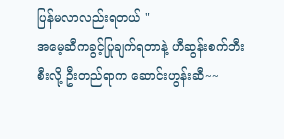ပြန်မလာလည်းရတယ် "
အမေ့ဆီကခွင့်ပြုချက်ရတာနဲ့ ဟီဆွန်းစက်ဘီးစီးလို့ ဦးတည်ရာက ဆောင်းဟွန်းဆီ~~